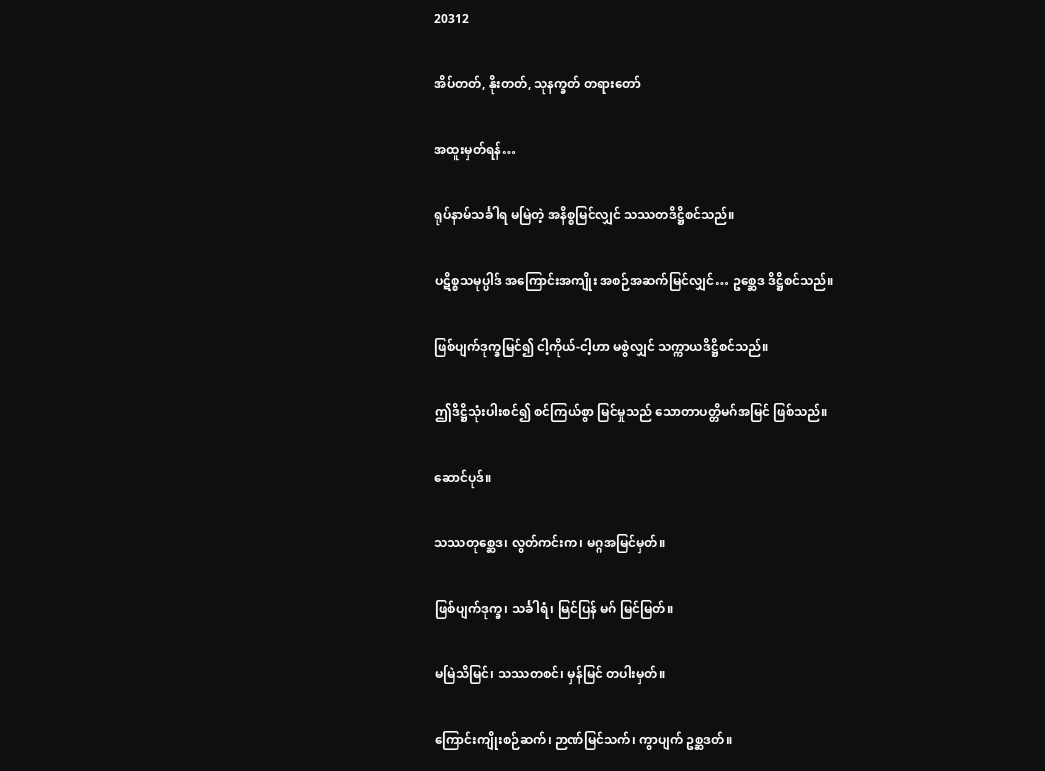20312

အိပ်တတ်, နိုးတတ်, သုနက္ခတ် တရားတော်

အထူးမှတ်ရန်…

ရုပ်နာမ်သင်္ခါရ မမြဲတဲ့ အနိစ္စမြင်လျှင် သဿတဒိဋ္ဌိစင်သည်။

ပဋိစ္စသမုပ္ပါဒ် အကြောင်းအကျိုး အစဉ်အဆက်မြင်လျှင်… ဥစ္ဆေဒ ဒိဋ္ဌိစင်သည်။

ဖြစ်ပျက်ဒုက္ခမြင်၍ ငါ့ကိုယ်-ငါ့ဟာ မစွဲလျှင် သက္ကာယဒိဋ္ဌိစင်သည်။

ဤဒိဋ္ဌိသုံးပါးစင်၍ စင်ကြယ်စွာ မြင်မှုသည် သောတာပတ္တိမဂ်အမြင် ဖြစ်သည်။

ဆောင်ပုဒ်။

သဿတုစ္ဆေဒ၊ လွတ်ကင်းက၊ မဂ္ဂအမြင်မှတ်။

ဖြစ်ပျက်ဒုက္ခ၊ သင်္ခါရံ၊ မြင်ပြန် မဂ် မြင်မြတ်။

မမြဲသိမြင်၊ သဿတစင်၊ မှန်မြင် တပါးမှတ်။

ကြောင်းကျိုးစဉ်ဆက်၊ ဉာဏ်မြင်သက်၊ ကွာပျက် ဥစ္ဆဒတ်။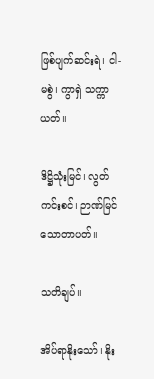ဖြစ်ပျက်ဆင်းရဲ၊ ငါ-မစွဲ၊ ကွာရှဲ သက္ကာယတ်။

ဒိဋ္ဌိသုံးမြင်၊ လွတ်ကင်းစင်၊ ဉာဏ်မြင် သောတာပတ်။

သတိချပ်။

အိပ်ရာနိုးသော်၊ နိုး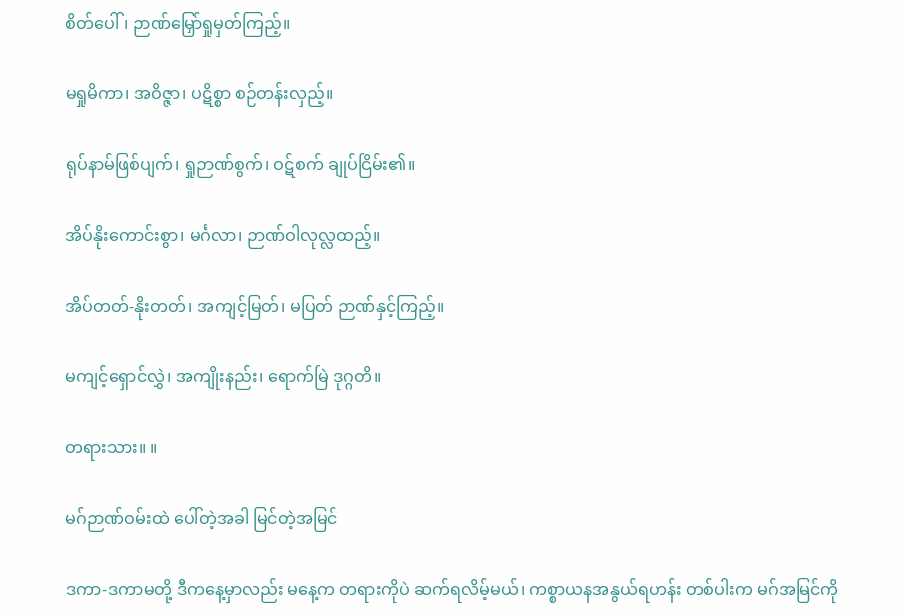စိတ်ပေါ်၊ ဉာဏ်မြှော်ရှုမှတ်ကြည့်။

မရှုမိကာ၊ အဝိဇ္ဇာ၊ ပဋိစ္စာ စဉ်တန်းလှည့်။

ရုပ်နာမ်ဖြစ်ပျက်၊ ရှုဉာဏ်စွက်၊ ဝဋ်စက် ချုပ်ငြိမ်း၏။

အိပ်နိုးကောင်းစွာ၊ မင်္ဂလာ၊ ဉာဏ်ဝါလုလ္လထည့်။

အိပ်တတ်-နိုးတတ်၊ အကျင့်မြတ်၊ မပြတ် ဉာဏ်နှင့်ကြည့်။

မကျင့်ရှောင်လွှဲ၊ အကျိုးနည်း၊ ရောက်မြဲ ဒုဂ္ဂတိ။

တရားသား။ ။

မဂ်ဉာဏ်ဝမ်းထဲ ပေါ်တဲ့အခါ မြင်တဲ့အမြင်

ဒကာ-ဒကာမတို့ ဒီကနေ့မှာလည်း မနေ့က တရားကိုပဲ ဆက်ရလိမ့်မယ်၊ ကစ္စာယနအနွယ်ရဟန်း တစ်ပါးက မဂ်အမြင်ကို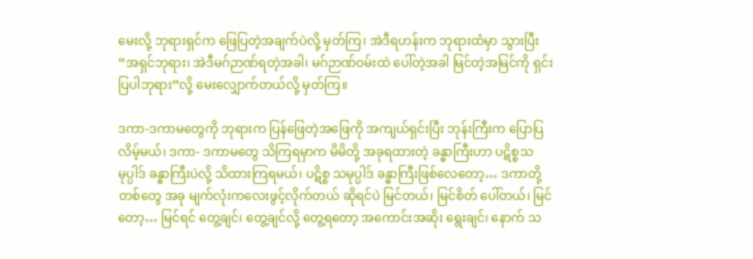မေးလို့ ဘုရားရှင်က ဖြေပြတဲ့အချက်ပဲလို့ မှတ်ကြ၊ အဲဒီရဟန်းက ဘုရားထံမှာ သွားပြီး “အရှင်ဘုရား၊ အဲဒီမဂ်ဉာဏ်ရတဲ့အခါ၊ မဂ်ဉာဏ်ဝမ်းထဲ ပေါ်တဲ့အခါ မြင်တဲ့အမြင်ကို ရှင်းပြပါဘုရား”လို့ မေးလျှောက်တယ်လို့ မှတ်ကြ။

ဒကာ-ဒကာမတွေကို ဘုရားက ပြန်ဖြေတဲ့အဖြေကို အကျယ်ရှင်းပြီး ဘုန်းကြီးက ပြောပြလိမ့်မယ်၊ ဒကာ- ဒကာမတွေ သိကြရမှာက မိမိတို့ အခုရထားတဲ့ ခန္ဓာကြီးဟာ ပဋိစ္စသမုပ္ပါဒ် ခန္ဓာကြီးပဲလို့ သိထားကြရမယ်၊ ပဋိစ္စ သမုပ္ပါဒ် ခန္ဓာကြီးဖြစ်လေတော့… ဒကာတို့တစ်တွေ အခု မျက်လုံးကလေးဖွင့်လိုက်တယ် ဆိုရင်ပဲ မြင်တယ်၊ မြင်စိတ် ပေါ်တယ်၊ မြင်တော့… မြင်ရင် တွေ့ချင်၊ တွေ့ချင်လို့ တွေ့ရတော့ အကောင်းအဆိုး ရွေးချင်၊ နောက် သ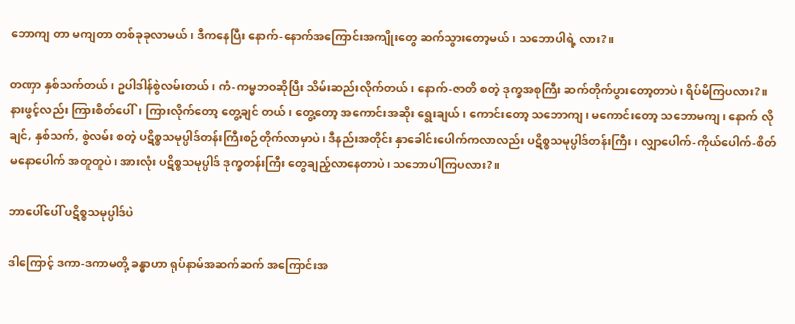ဘောကျ တာ မကျတာ တစ်ခုခုလာမယ်၊ ဒီကနေပြီး နောက်-နောက်အကြောင်းအကျိုးတွေ ဆက်သွားတော့မယ်၊ သဘောပါရဲ့ လား?။

တဏှာ နှစ်သက်တယ်၊ ဥပါဒါန်စွဲလမ်းတယ်၊ ကံ-ကမ္မဘဝဆိုပြီး သိမ်းဆည်းလိုက်တယ်၊ နောက်-ဇာတိ စတဲ့ ဒုက္ခအစုကြီး ဆက်တိုက်ပွားတော့တာပဲ၊ ရိပ်မိကြပလား?။ နားဖွင့်လည်း ကြားစိတ်ပေါ်၊ ကြားလိုက်တော့ တွေ့ချင် တယ်၊ တွေ့တော့ အကောင်းအဆိုး ရွေးချယ်၊ ကောင်းတော့ သဘောကျ၊ မကောင်းတော့ သဘောမကျ၊ နောက် လိုချင်, နှစ်သက်, စွဲလမ်း စတဲ့ ပဋိစ္စသမုပ္ပါဒ်တန်းကြီးစဉ်တိုက်လာမှာပဲ၊ ဒီနည်းအတိုင်း နှာခေါင်းပေါက်ကလာလည်း ပဋိစ္စသမုပ္ပါဒ်တန်းကြီး၊ လျှာပေါက်-ကိုယ်ပေါက်-စိတ် မနောပေါက် အတူတူပဲ၊ အားလုံး ပဋိစ္စသမုပ္ပါဒ် ဒုက္ခတန်းကြီး တွေချည့်လာနေတာပဲ၊ သဘောပါကြပလား?။

ဘာပေါ်ပေါ် ပဋိစ္စသမုပ္ပါဒ်ပဲ

ဒါကြောင့် ဒကာ-ဒကာမတို့ ခန္ဓာဟာ ရုပ်နာမ်အဆက်ဆက် အကြောင်းအ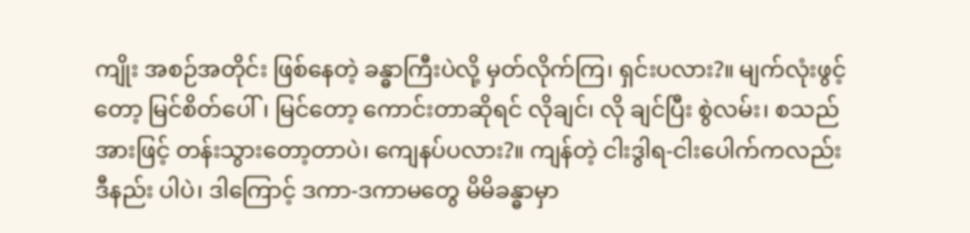ကျိုး အစဉ်အတိုင်း ဖြစ်နေတဲ့ ခန္ဓာကြီးပဲလို့ မှတ်လိုက်ကြ၊ ရှင်းပလား?။ မျက်လုံးဖွင့်တော့ မြင်စိတ်ပေါ်၊ မြင်တော့ ကောင်းတာဆိုရင် လိုချင်၊ လို ချင်ပြီး စွဲလမ်း၊ စသည်အားဖြင့် တန်းသွားတော့တာပဲ၊ ကျေနပ်ပလား?။ ကျန်တဲ့ ငါးဒွါရ-ငါးပေါက်ကလည်း ဒီနည်း ပါပဲ၊ ဒါကြောင့် ဒကာ-ဒကာမတွေ မိမိခန္ဓာမှာ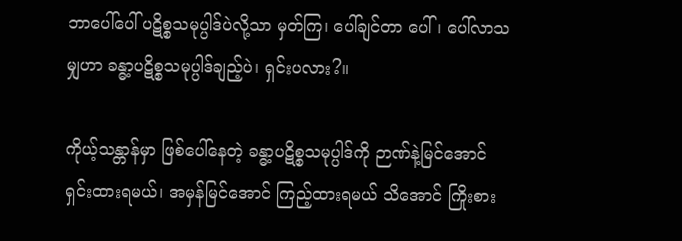ဘာပေါ်ပေါ် ပဋိစ္စသမုပ္ပါဒ်ပဲလို့သာ မှတ်ကြ၊ ပေါ်ချင်တာ ပေါ်၊ ပေါ်လာသမျှဟာ ခန္ဓာ့ပဋိစ္စသမုပ္ပါဒ်ချည့်ပဲ၊ ရှင်းပလား?။

ကိုယ့်သန္တာန်မှာ ဖြစ်ပေါ်နေတဲ့ ခန္ဓာ့ပဋိစ္စသမုပ္ပါဒ်ကို ဉာဏ်နဲ့မြင်အောင် ရှင်းထားရမယ်၊ အမှန်မြင်အောင် ကြည့်ထားရမယ် သိအောင် ကြိုးစား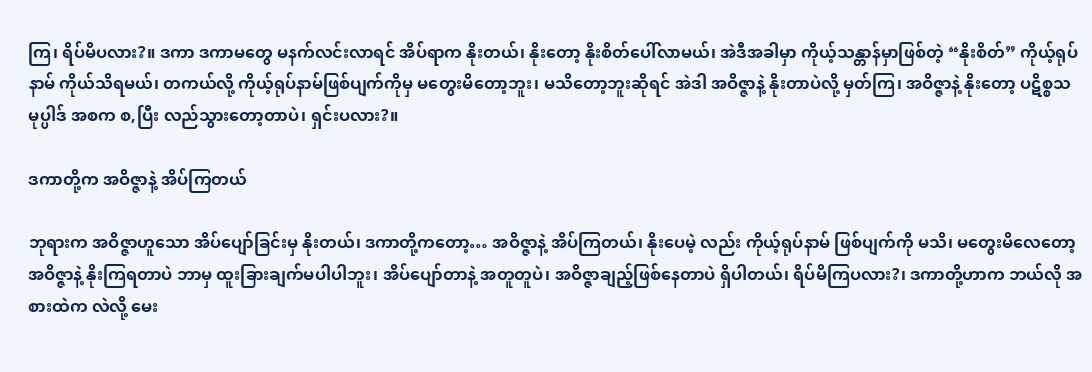ကြ၊ ရိပ်မိပလား?။ ဒကာ ဒကာမတွေ မနက်လင်းလာရင် အိပ်ရာက နိုးတယ်၊ နိုးတော့ နိုးစိတ်ပေါ်လာမယ်၊ အဲဒီအခါမှာ ကိုယ့်သန္တာန်မှာဖြစ်တဲ့ “နိုးစိတ်” ကိုယ့်ရုပ်နာမ် ကိုယ်သိရမယ်၊ တကယ်လို့ ကိုယ့်ရုပ်နာမ်ဖြစ်ပျက်ကိုမှ မတွေးမိတော့ဘူး၊ မသိတော့ဘူးဆိုရင် အဲဒါ အဝိဇ္ဇာနဲ့ နိုးတာပဲလို့ မှတ်ကြ၊ အဝိဇ္ဇာနဲ့ နိုးတော့ ပဋိစ္စသမုပ္ပါဒ် အစက စ,ပြီး လည်သွားတော့တာပဲ၊ ရှင်းပလား?။

ဒကာတို့က အဝိဇ္ဇာနဲ့ အိပ်ကြတယ်

ဘုရားက အဝိဇ္ဇာဟူသော အိပ်ပျော်ခြင်းမှ နိုးတယ်၊ ဒကာတို့ကတော့… အဝိဇ္ဇာနဲ့ အိပ်ကြတယ်၊ နိုးပေမဲ့ လည်း ကိုယ့်ရုပ်နာမ် ဖြစ်ပျက်ကို မသိ၊ မတွေးမိလေတော့ အဝိဇ္ဇာနဲ့ နိုးကြရတာပဲ ဘာမှ ထူးခြားချက်မပါပါဘူး၊ အိပ်ပျော်တာနဲ့ အတူတူပဲ၊ အဝိဇ္ဇာချည့်ဖြစ်နေတာပဲ ရှိပါတယ်၊ ရိပ်မိကြပလား?၊ ဒကာတို့ဟာက ဘယ်လို အစားထဲက လဲလို့ မေး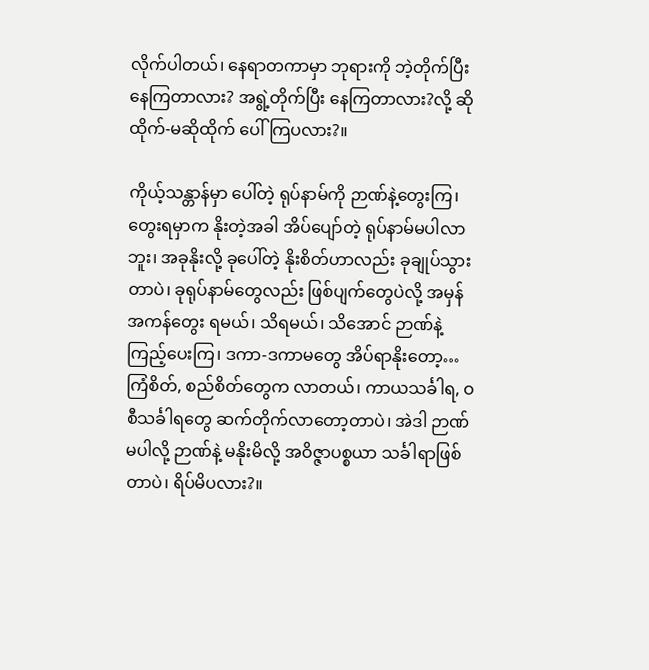လိုက်ပါတယ်၊ နေရာတကာမှာ ဘုရားကို ဘဲ့တိုက်ပြီးနေကြတာလား? အရွဲ့တိုက်ပြီး နေကြတာလား?လို့ ဆိုထိုက်-မဆိုထိုက် ပေါ်ကြပလား?။

ကိုယ့်သန္တာန်မှာ ပေါ်တဲ့ ရုပ်နာမ်ကို ဉာဏ်နဲ့တွေးကြ၊ တွေးရမှာက နိုးတဲ့အခါ အိပ်ပျော်တဲ့ ရုပ်နာမ်မပါလာ ဘူး၊ အခုနိုးလို့ ခုပေါ်တဲ့ နိုးစိတ်ဟာလည်း ခုချုပ်သွားတာပဲ၊ ခုရုပ်နာမ်တွေလည်း ဖြစ်ပျက်တွေပဲလို့ အမှန်အကန်တွေး ရမယ်၊ သိရမယ်၊ သိအောင် ဉာဏ်နဲ့ကြည့်ပေးကြ၊ ဒကာ-ဒကာမတွေ အိပ်ရာနိုးတော့… ကြံစိတ်, စည်စိတ်တွေက လာတယ်၊ ကာယသင်္ခါရ, ဝစီသင်္ခါရတွေ ဆက်တိုက်လာတော့တာပဲ၊ အဲဒါ ဉာဏ်မပါလို့ ဉာဏ်နဲ့ မနိုးမိလို့ အဝိဇ္ဇာပစ္စယာ သင်္ခါရာဖြစ်တာပဲ၊ ရိပ်မိပလား?။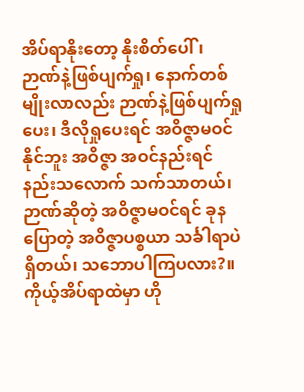အိပ်ရာနိုးတော့ နိုးစိတ်ပေါ်၊ ဉာဏ်နဲ့ဖြစ်ပျက်ရှု၊ နောက်တစ်မျိုးလာလည်း ဉာဏ်နဲ့ဖြစ်ပျက်ရှုပေး၊ ဒီလိုရှုပေးရင် အဝိဇ္ဇာမဝင်နိုင်ဘူး အဝိဇ္ဇာ အဝင်နည်းရင် နည်းသလောက် သက်သာတယ်၊ ဉာဏ်ဆိုတဲ့ အဝိဇ္ဇာမဝင်ရင် ခုနပြောတဲ့ အဝိဇ္ဇာပစ္စယာ သင်္ခါရာပဲ ရှိတယ်၊ သဘောပါကြပလား?။ ကိုယ့်အိပ်ရာထဲမှာ ဟို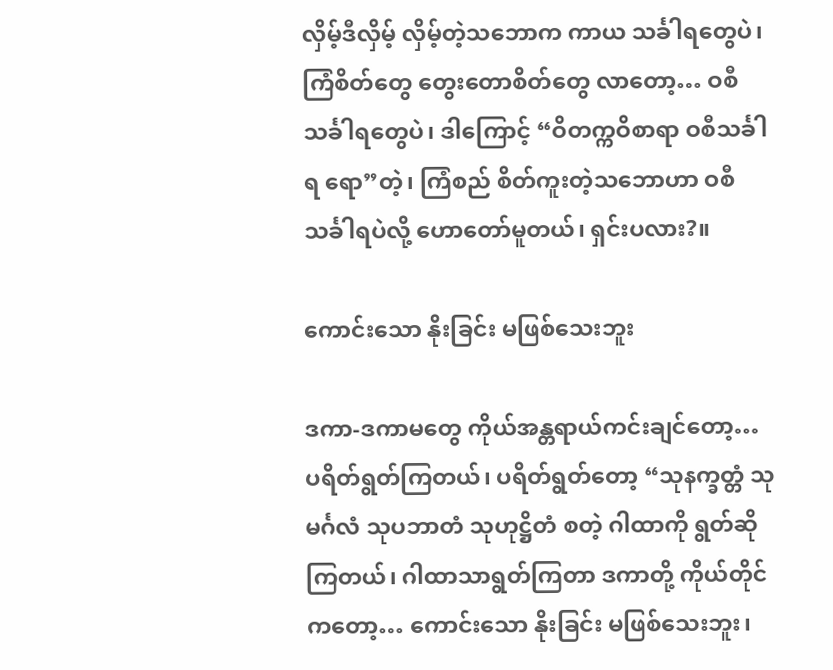လှိမ့်ဒီလှိမ့် လှိမ့်တဲ့သဘောက ကာယ သင်္ခါရတွေပဲ၊ ကြံစိတ်တွေ တွေးတောစိတ်တွေ လာတော့… ဝစီသင်္ခါရတွေပဲ၊ ဒါကြောင့် “ဝိတက္ကဝိစာရာ ဝစီသင်္ခါရ ရော”တဲ့၊ ကြံစည် စိတ်ကူးတဲ့သဘောဟာ ဝစီသင်္ခါရပဲလို့ ဟောတော်မူတယ်၊ ရှင်းပလား?။

ကောင်းသော နိုးခြင်း မဖြစ်သေးဘူး

ဒကာ-ဒကာမတွေ ကိုယ်အန္တရာယ်ကင်းချင်တော့… ပရိတ်ရွတ်ကြတယ်၊ ပရိတ်ရွတ်တော့ “သုနက္ခတ္တံ သုမင်္ဂလံ သုပဘာတံ သုဟုဋ္ဌိတံ စတဲ့ ဂါထာကို ရွတ်ဆိုကြတယ်၊ ဂါထာသာရွတ်ကြတာ ဒကာတို့ ကိုယ်တိုင်ကတော့… ကောင်းသော နိုးခြင်း မဖြစ်သေးဘူး၊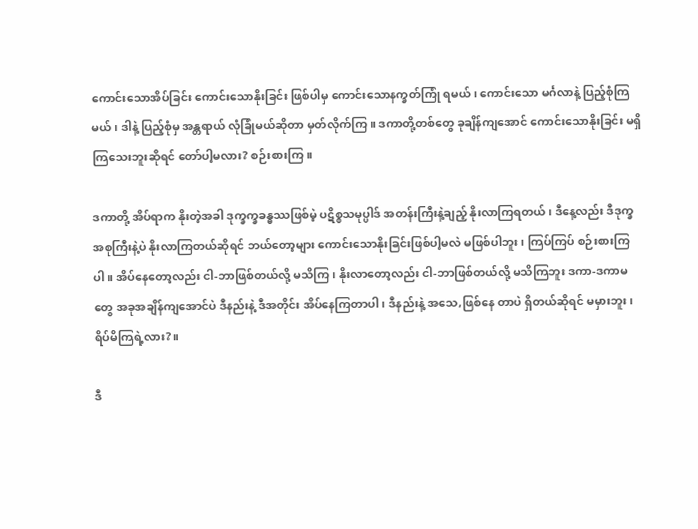ကောင်းသောအိပ်ခြင်း ကောင်းသောနိုးခြင်း ဖြစ်ပါမှ ကောင်းသောနက္ခတ်ကြုံ ရမယ်၊ ကောင်းသော မင်္ဂလာနဲ့ ပြည့်စုံကြမယ်၊ ဒါနဲ့ ပြည့်စုံမှ အန္တရာယ် လုံခြုံမယ်ဆိုတာ မှတ်လိုက်ကြ။ ဒကာတို့တစ်တွေ ခုချိန်ကျအောင် ကောင်းသောနိုးခြင်း မရှိကြသေးဘူးဆိုရင် တော်ပါ့မလား? စဉ်းစားကြ။

ဒကာတို့ အိပ်ရာက နိုးတဲ့အခါ ဒုက္ခက္ခခန္ဓဿဖြစ်မဲ့ ပဋိစ္စသမုပ္ပါဒ် အတန်းကြီးနဲ့ချည့် နိုးလာကြရတယ်၊ ဒီနေ့လည်း ဒီဒုက္ခအစုကြီးနဲ့ပဲ နိုးလာကြတယ်ဆိုရင် ဘယ်တော့များ ကောင်းသောနိုးခြင်းဖြစ်ပါ့မလဲ မဖြစ်ပါဘူး၊ ကြပ်ကြပ် စဉ်းစားကြပါ။ အိပ်နေတော့လည်း ငါ-ဘာဖြစ်တယ်လို့ မသိကြ၊ နိုးလာတော့လည်း ငါ-ဘာဖြစ်တယ်လို့ မသိကြဘူး ဒကာ-ဒကာမတွေ အခုအချိန်ကျအောင်ပဲ ဒီနည်းနဲ့ ဒီအတိုင်း အိပ်နေကြတာပါ၊ ဒီနည်းနဲ့ အသေ,ဖြစ်နေ တာပဲ ရှိတယ်ဆိုရင် မမှားဘူး၊ ရိပ်မိကြရဲ့လား?။

ဒီ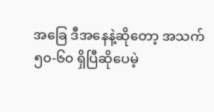အခြေ ဒီအနေနဲ့ဆိုတော့ အသက် ၅၀-၆၀ ရှိပြီဆိုပေမဲ့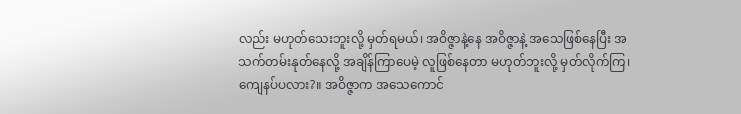လည်း မဟုတ်သေးဘူးလို့ မှတ်ရမယ်၊ အဝိဇ္ဇာနဲ့နေ အဝိဇ္ဇာနဲ့ အသေဖြစ်နေပြီး အသက်တမ်းနုတ်နေလို့ အချိန်ကြာပေမဲ့ လူဖြစ်နေတာ မဟုတ်ဘူးလို့ မှတ်လိုက်ကြ၊ ကျေနပ်ပလား?။ အဝိဇ္ဇာက အသေကောင်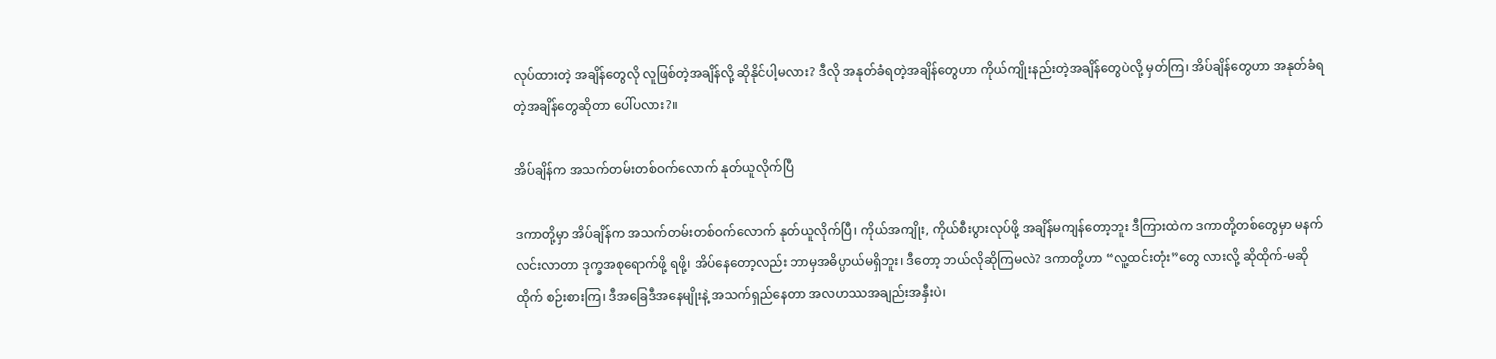လုပ်ထားတဲ့ အချိန်တွေလို လူဖြစ်တဲ့အချိန်လို့ ဆိုနိုင်ပါ့မလား? ဒီလို အနုတ်ခံရတဲ့အချိန်တွေဟာ ကိုယ်ကျိုးနည်းတဲ့အချိန်တွေပဲလို့ မှတ်ကြ၊ အိပ်ချိန်တွေဟာ အနုတ်ခံရတဲ့အချိန်တွေဆိုတာ ပေါ်ပလား?။

အိပ်ချိန်က အသက်တမ်းတစ်ဝက်လောက် နုတ်ယူလိုက်ပြီ

ဒကာတို့မှာ အိပ်ချိန်က အသက်တမ်းတစ်ဝက်လောက် နုတ်ယူလိုက်ပြီ၊ ကိုယ်အကျိုး, ကိုယ်စီးပွားလုပ်ဖို့ အချိန်မကျန်တော့ဘူး ဒီကြားထဲက ဒကာတို့တစ်တွေမှာ မနက်လင်းလာတာ ဒုက္ခအစုရောက်ဖို့ ရဖို့၊ အိပ်နေတော့လည်း ဘာမှအဓိပ္ပာယ်မရှိဘူး၊ ဒီတော့ ဘယ်လိုဆိုကြမလဲ? ဒကာတို့ဟာ “လူ့ထင်းတုံး”တွေ လားလို့ ဆိုထိုက်-မဆိုထိုက် စဉ်းစားကြ၊ ဒီအခြေဒီအနေမျိုးနဲ့ အသက်ရှည်နေတာ အလဟဿအချည်းအနှီးပဲ၊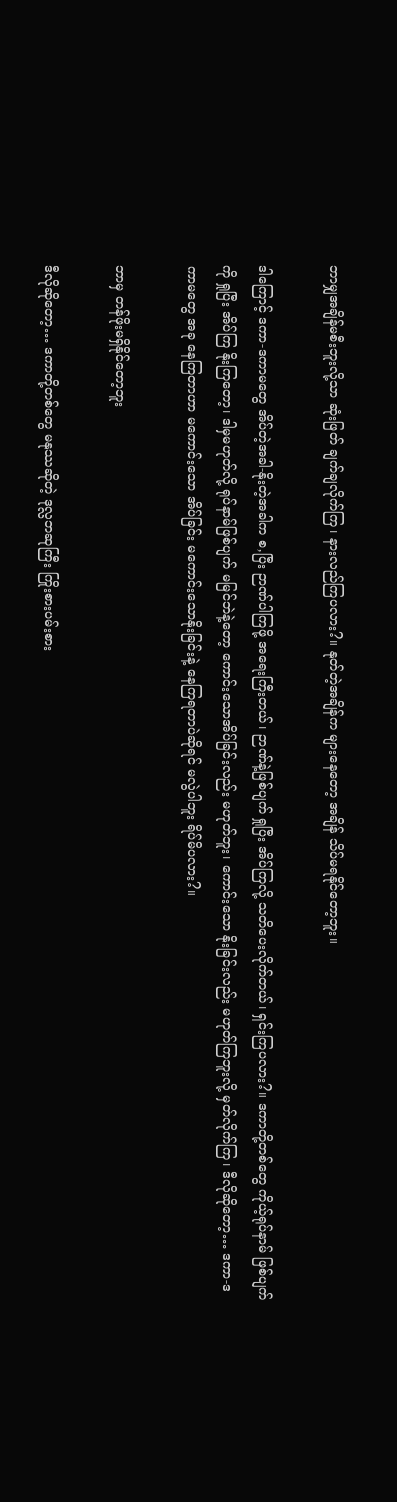ဘာမျှအချိန်မစီးဘူးလို့သာ ဆုံးဖြတ် ချက်ချလိုက်ကြ၊ နားလည်ကြပလား?။ နုတ်တဲ့အချိန်က များနေတော့ အချိန် သိပ်မရနိုင်တော့ဘူး။

ဒါကြောင့် ဒကာ-ဒကာမတွေ အိပ်တဲ့အခါ-နိုးတဲ့အခါက စ,ပြီး ဉာဏ်ပါကြဖို့ အရေးကြီးတယ်၊ ဉာဏ်နဲ့ဖြစ်ပျက် ရှုပြီး အိပ်ကြလို့ သတိပေးလိုက်တယ်၊ ရှင်းကြပလား?။ ဒကာတို့တစ်တွေ ကိုယ့်ရုပ်နာမ် ဖြစ်ပျက်ကို ရှုပြီး အိပ်ကြ နိုးကြတော့၊ ဒါမှမဟုတ်လို့ ရုပ်နာမ်ဖြစ်ပျက် မမြင်ဘဲနဲ့တော့ ကောင်းသောအိပ်ခြင်းလည်း မဟုတ်ဘူး၊ ကောင်းသော နိုးခြင်းလည်း မဟုတ်ကြဘူးလို့ မှတ်လိုက်ကြ၊ ဒီလိုဆိုတော့… ဒကာ-ဒကာမတွေ အခု နေကြတာဟာ မကောင်းသော အိပ်ခြင်း မကောင်းသောနိုးခြင်းနဲ့ နေကြရတာပဲဆိုရင် မလွဲပါဘူး ရိပ်မိပလား?။

ဘာမှ တန်ဖိုးမရှိနိုင်တော့ဘူး

ဒီလိုဆိုတော့… ဒကာတို့တစ်တွေ မနုဿဆိုတဲ့ ဒုလ္လဘဆုကြီး ကြိုးစားပမ်းစား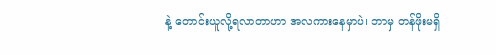နဲ့ တောင်းယူလို့ရလာတာဟာ အလကားနေမှာပဲ၊ ဘာမှ တန်ဖိုးမရှိ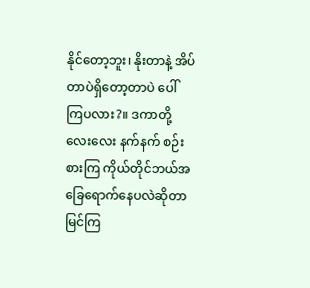နိုင်တော့ဘူး၊ နိုးတာနဲ့ အိပ်တာပဲရှိတော့တာပဲ ပေါ်ကြပလား?။ ဒကာတို့ လေးလေး နက်နက် စဉ်းစားကြ ကိုယ်တိုင်ဘယ်အခြေရောက်နေပလဲဆိုတာ မြင်ကြ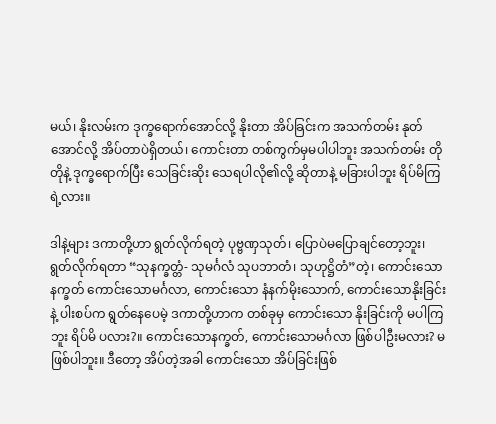မယ်၊ နိုးလမ်းက ဒုက္ခရောက်အောင်လို့ နိုးတာ အိပ်ခြင်းက အသက်တမ်း နုတ်အောင်လို့ အိပ်တာပဲရှိတယ်၊ ကောင်းတာ တစ်ကွက်မှမပါပါဘူး အသက်တမ်း တိုတိုနဲ့ ဒုက္ခရောက်ပြီး သေခြင်းဆိုး သေရပါလို၏လို့ ဆိုတာနဲ့ မခြားပါဘူး ရိပ်မိကြရဲ့လား။

ဒါနဲ့များ ဒကာတို့ဟာ ရွတ်လိုက်ရတဲ့ ပုဗ္ဗဏှသုတ်၊ ပြောပဲမပြောချင်တော့ဘူး၊ ရွတ်လိုက်ရတာ “သုနက္ခတ္တံ- သုမင်္ဂလံ သုပဘာတံ၊ သုဟုဋ္ဌိတံ”တဲ့၊ ကောင်းသော နက္ခတ် ကောင်းသောမင်္ဂလာ, ကောင်းသော နံနက်မိုးသောက်, ကောင်းသောနိုးခြင်းနဲ့ ပါးစပ်က ရွတ်နေပေမဲ့ ဒကာတို့ဟာက တစ်ခုမှ ကောင်းသော နိုးခြင်းကို မပါကြဘူး ရိပ်မိ ပလား?။ ကောင်းသောနက္ခတ်, ကောင်းသောမင်္ဂလာ ဖြစ်ပါဦးမလား? မဖြစ်ပါဘူး။ ဒီတော့ အိပ်တဲ့အခါ ကောင်းသော အိပ်ခြင်းဖြစ်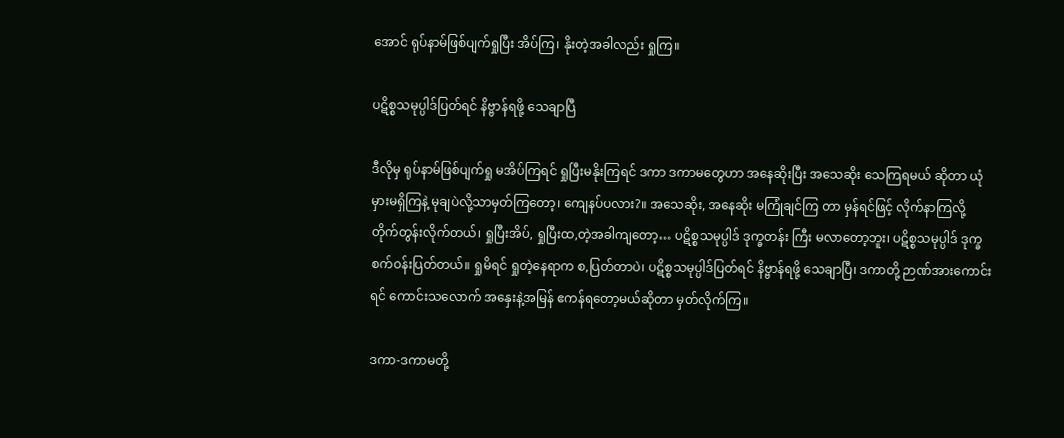အောင် ရုပ်နာမ်ဖြစ်ပျက်ရှုပြီး အိပ်ကြ၊ နိုးတဲ့အခါလည်း ရှုကြ။

ပဋိစ္စသမုပ္ပါဒ်ပြတ်ရင် နိဗ္ဗာန်ရဖို့ သေချာပြီ

ဒီလိုမှ ရုပ်နာမ်ဖြစ်ပျက်ရှု မအိပ်ကြရင် ရှုပြီးမနိုးကြရင် ဒကာ ဒကာမတွေဟာ အနေဆိုးပြီး အသေဆိုး သေကြရမယ် ဆိုတာ ယုံမှားမရှိကြနဲ့ မုချပဲလို့သာမှတ်ကြတော့၊ ကျေနပ်ပလား?။ အသေဆိုး, အနေဆိုး မကြုံချင်ကြ တာ မှန်ရင်ဖြင့် လိုက်နာကြလို့ တိုက်တွန်းလိုက်တယ်၊ ရှုပြီးအိပ်, ရှုပြီးထ,တဲ့အခါကျတော့… ပဋိစ္စသမုပ္ပါဒ် ဒုက္ခတန်း ကြီး မလာတော့ဘူး၊ ပဋိစ္စသမုပ္ပါဒ် ဒုက္ခစက်ဝန်းပြတ်တယ်။ ရှုမိရင် ရှုတဲ့နေရာက စ,ပြတ်တာပဲ၊ ပဋိစ္စသမုပ္ပါဒ်ပြတ်ရင် နိဗ္ဗာန်ရဖို့ သေချာပြီ၊ ဒကာတို့ ဉာဏ်အားကောင်းရင် ကောင်းသလောက် အနှေးနဲ့အမြန် ဧကန်ရတော့မယ်ဆိုတာ မှတ်လိုက်ကြ။

ဒကာ-ဒကာမတို့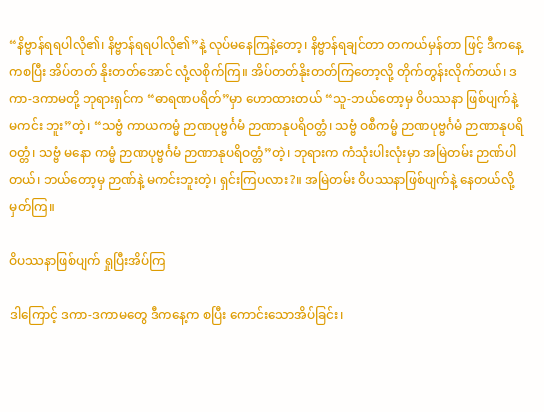“နိဗ္ဗာန်ရရပါလို၏၊ နိဗ္ဗာန်ရရပါလို၏”နဲ့ လုပ်မနေကြနဲ့တော့၊ နိဗ္ဗာန်ရချင်တာ တကယ်မှန်တာ ဖြင့် ဒီကနေ့ကစပြီး အိပ်တတ် နိုးတတ်အောင် လုံ့လစိုက်ကြ။ အိပ်တတ်နိုးတတ်ကြတော့လို့ တိုက်တွန်းလိုက်တယ်၊ ဒကာ-ဒကာမတို့ ဘုရားရှင်က “ဓာရဏပရိတ်”မှာ ဟောထားတယ် “သူ-ဘယ်တော့မှ ဝိပဿနာ ဖြစ်ပျက်နဲ့ မကင်း ဘူး”တဲ့၊ “သဗ္ဗံ ကာယကမ္မံ ဉာဏပုဗ္ဗင်္ဂမံ ဉာဏာနုပရိဝတ္တံ၊ သဗ္ဗံ ဝစီကမ္မံ ဉာဏပုဗ္ဗင်္ဂမံ ဉာဏာနုပရိဝတ္တံ၊ သဗ္ဗံ မနော ကမ္မံ ဉာဏပုဗ္ဗင်္ဂမံ ဉာဏာနုပရိဝတ္တံ”တဲ့၊ ဘုရားက ကံသုံးပါးလုံးမှာ အမြဲတမ်း ဉာဏ်ပါတယ်၊ ဘယ်တော့မှ ဉာဏ်နဲ့ မကင်းဘူးတဲ့၊ ရှင်းကြပလား?။ အမြဲတမ်း ဝိပဿနာဖြစ်ပျက်နဲ့ နေတယ်လို့ မှတ်ကြ။

ဝိပဿနာဖြစ်ပျက် ရှုပြီးအိပ်ကြ

ဒါကြောင့် ဒကာ-ဒကာမတွေ ဒီကနေ့က စပြီး ကောင်းသောအိပ်ခြင်း၊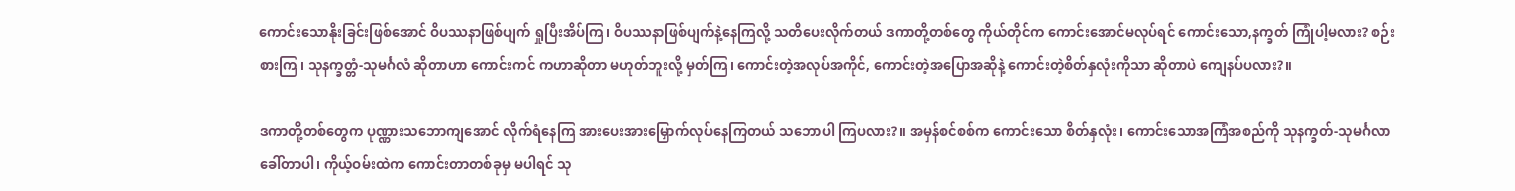ကောင်းသောနိုးခြင်းဖြစ်အောင် ဝိပဿနာဖြစ်ပျက် ရှုပြီးအိပ်ကြ၊ ဝိပဿနာဖြစ်ပျက်နဲ့နေကြလို့ သတိပေးလိုက်တယ် ဒကာတို့တစ်တွေ ကိုယ်တိုင်က ကောင်းအောင်မလုပ်ရင် ကောင်းသော,နက္ခတ် ကြုံပါ့မလား? စဉ်းစားကြ၊ သုနက္ခတ္တံ-သုမင်္ဂလံ ဆိုတာဟာ ကောင်းကင် ကဟာဆိုတာ မဟုတ်ဘူးလို့ မှတ်ကြ၊ ကောင်းတဲ့အလုပ်အကိုင်, ကောင်းတဲ့အပြောအဆိုနဲ့ ကောင်းတဲ့စိတ်နှလုံးကိုသာ ဆိုတာပဲ ကျေနပ်ပလား?။

ဒကာတို့တစ်တွေက ပုဏ္ဏားသဘောကျအောင် လိုက်ရံနေကြ အားပေးအားမြှောက်လုပ်နေကြတယ် သဘောပါ ကြပလား?။ အမှန်စင်စစ်က ကောင်းသော စိတ်နှလုံး၊ ကောင်းသောအကြံအစည်ကို သုနက္ခတ်-သုမင်္ဂလာ ခေါ်တာပါ၊ ကိုယ့်ဝမ်းထဲက ကောင်းတာတစ်ခုမှ မပါရင် သု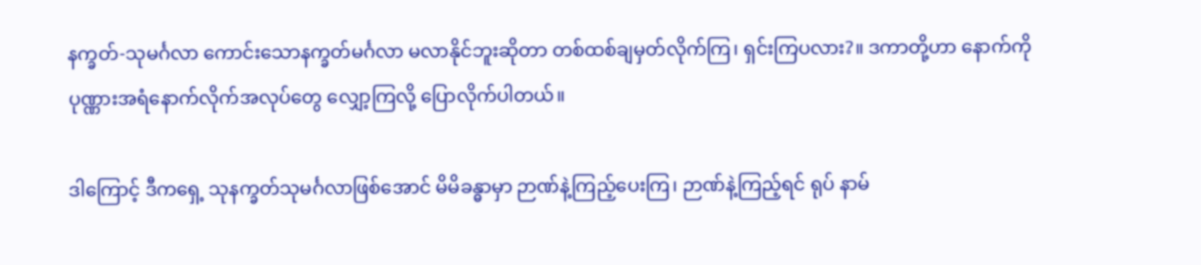နက္ခတ်-သုမင်္ဂလာ ကောင်းသောနက္ခတ်မင်္ဂလာ မလာနိုင်ဘူးဆိုတာ တစ်ထစ်ချမှတ်လိုက်ကြ၊ ရှင်းကြပလား?။ ဒကာတို့ဟာ နောက်ကို ပုဏ္ဏားအရံနောက်လိုက်အလုပ်တွေ လျှော့ကြလို့ ပြောလိုက်ပါတယ်။

ဒါကြောင့် ဒီကရှေ့ သုနက္ခတ်သုမင်္ဂလာဖြစ်အောင် မိမိခန္ဓာမှာ ဉာဏ်နဲ့ကြည့်ပေးကြ၊ ဉာဏ်နဲ့ကြည့်ရင် ရုပ် နာမ်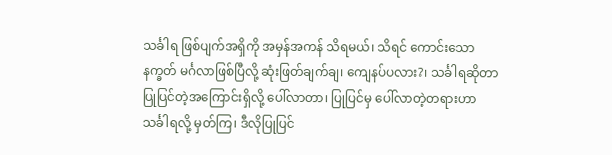သင်္ခါရ ဖြစ်ပျက်အရှိကို အမှန်အကန် သိရမယ်၊ သိရင် ကောင်းသော နက္ခတ် မင်္ဂလာဖြစ်ပြီလို့ ဆုံးဖြတ်ချက်ချ၊ ကျေနပ်ပလား?၊ သင်္ခါရဆိုတာ ပြုပြင်တဲ့အကြောင်းရှိလို့ ပေါ်လာတာ၊ ပြုပြင်မှ ပေါ်လာတဲ့တရားဟာ သင်္ခါရလို့ မှတ်ကြ၊ ဒီလိုပြုပြင်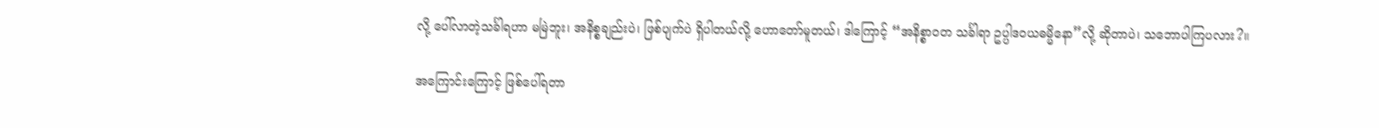လို့ ပေါ်လာတဲ့သင်္ခါရဟာ မမြဲဘူး၊ အနိစ္စချည်းပဲ၊ ဖြစ်ပျက်ပဲ ရှိပါတယ်လို့ ဟောတော်မူတယ်၊ ဒါကြောင့် “အနိစ္စာဝတ သင်္ခါရာ ဥပ္ပါဒဝယဓမ္မိနော”လို့ ဆိုတာပဲ၊ သဘောပါကြပလား?။

အကြောင်းကြောင့် ဖြစ်ပေါ်ရတာ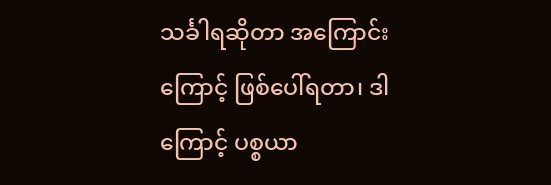သင်္ခါရဆိုတာ အကြောင်းကြောင့် ဖြစ်ပေါ်ရတာ၊ ဒါကြောင့် ပစ္စယာ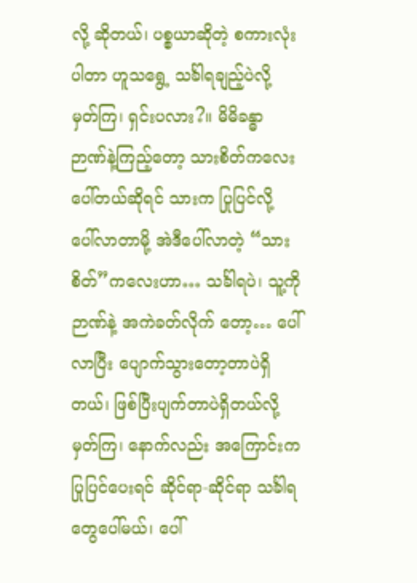လို့ ဆိုတယ်၊ ပစ္စယာဆိုတဲ့ စကားလုံးပါတာ ဟူသရွေ့ သင်္ခါရချည့်ပဲလို့ မှတ်ကြ၊ ရှင်းပလား?။ မိမိခန္ဓာ ဉာဏ်နဲ့ကြည့်တော့ သားစိတ်ကလေးပေါ်တယ်ဆိုရင် သားက ပြုပြင်လို့ ပေါ်လာတာမို့ အဲဒီပေါ်လာတဲ့ “သားစိတ်”ကလေးဟာ… သင်္ခါရပဲ၊ သူ့ကို ဉာဏ်နဲ့ အကဲခတ်လိုက် တော့… ပေါ်လာပြီး ပျောက်သွားတော့တာပဲရှိတယ်၊ ဖြစ်ပြီးပျက်တာပဲရှိတယ်လို့ မှတ်ကြ၊ နောက်လည်း အကြောင်းက ပြုပြင်ပေးရင် ဆိုင်ရာ-ဆိုင်ရာ သင်္ခါရတွေပေါ်မယ်၊ ပေါ်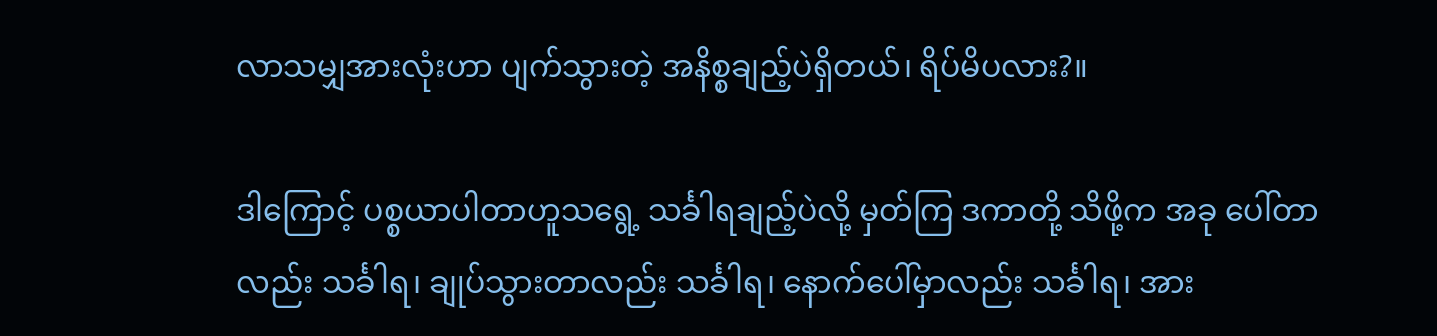လာသမျှအားလုံးဟာ ပျက်သွားတဲ့ အနိစ္စချည့်ပဲရှိတယ်၊ ရိပ်မိပလား?။

ဒါကြောင့် ပစ္စယာပါတာဟူသရွေ့ သင်္ခါရချည့်ပဲလို့ မှတ်ကြ ဒကာတို့ သိဖို့က အခု ပေါ်တာလည်း သင်္ခါရ၊ ချုပ်သွားတာလည်း သင်္ခါရ၊ နောက်ပေါ်မှာလည်း သင်္ခါရ၊ အား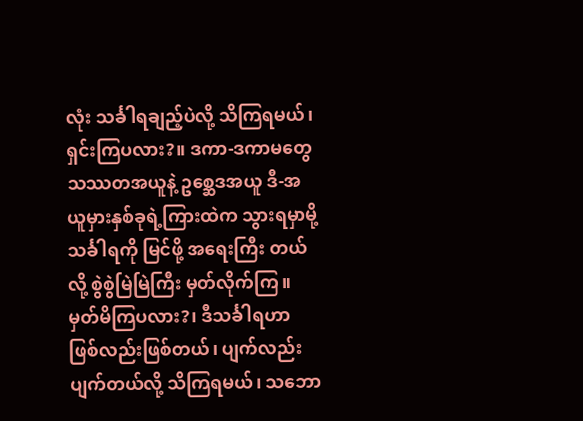လုံး သင်္ခါရချည့်ပဲလို့ သိကြရမယ်၊ ရှင်းကြပလား?။ ဒကာ-ဒကာမတွေ သဿတအယူနဲ့ ဥစ္ဆေဒအယူ ဒီ-အယူမှားနှစ်ခုရဲ့ကြားထဲက သွားရမှာမို့ သင်္ခါရကို မြင်ဖို့ အရေးကြီး တယ်လို့ စွဲစွဲမြဲမြဲကြီး မှတ်လိုက်ကြ။ မှတ်မိကြပလား?၊ ဒီသင်္ခါရဟာ ဖြစ်လည်းဖြစ်တယ်၊ ပျက်လည်း ပျက်တယ်လို့ သိကြရမယ်၊ သဘော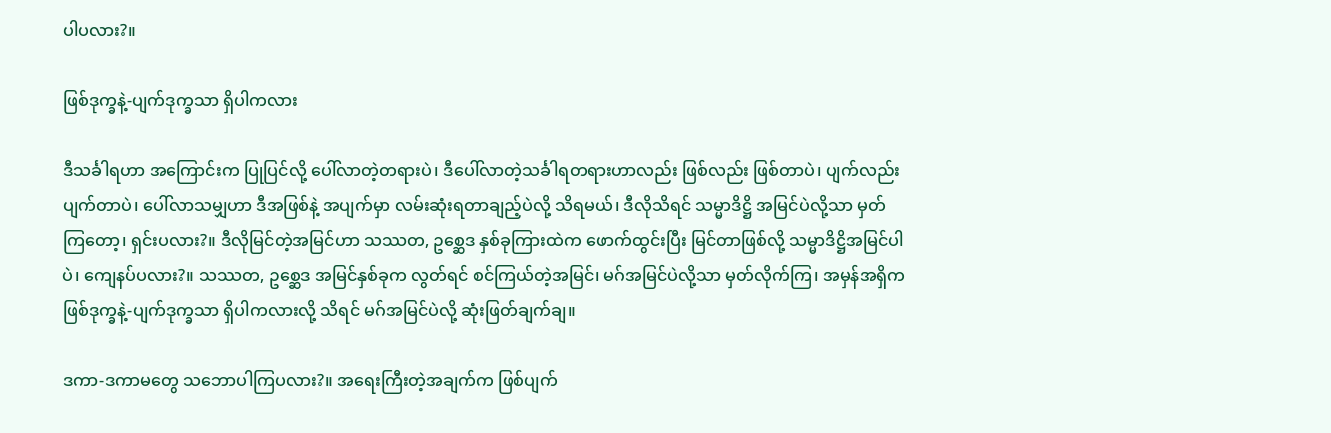ပါပလား?။

ဖြစ်ဒုက္ခနဲ့-ပျက်ဒုက္ခသာ ရှိပါကလား

ဒီသင်္ခါရဟာ အကြောင်းက ပြုပြင်လို့ ပေါ်လာတဲ့တရားပဲ၊ ဒီပေါ်လာတဲ့သင်္ခါရတရားဟာလည်း ဖြစ်လည်း ဖြစ်တာပဲ၊ ပျက်လည်းပျက်တာပဲ၊ ပေါ်လာသမျှဟာ ဒီအဖြစ်နဲ့ အပျက်မှာ လမ်းဆုံးရတာချည့်ပဲလို့ သိရမယ်၊ ဒီလိုသိရင် သမ္မာဒိဋ္ဌိ အမြင်ပဲလို့သာ မှတ်ကြတော့၊ ရှင်းပလား?။ ဒီလိုမြင်တဲ့အမြင်ဟာ သဿတ, ဥစ္ဆေဒ နှစ်ခုကြားထဲက ဖောက်ထွင်းပြီး မြင်တာဖြစ်လို့ သမ္မာဒိဋ္ဌိအမြင်ပါပဲ၊ ကျေနပ်ပလား?။ သဿတ, ဥစ္ဆေဒ အမြင်နှစ်ခုက လွတ်ရင် စင်ကြယ်တဲ့အမြင်၊ မဂ်အမြင်ပဲလို့သာ မှတ်လိုက်ကြ၊ အမှန်အရှိက ဖြစ်ဒုက္ခနဲ့-ပျက်ဒုက္ခသာ ရှိပါကလားလို့ သိရင် မဂ်အမြင်ပဲလို့ ဆုံးဖြတ်ချက်ချ။

ဒကာ-ဒကာမတွေ သဘောပါကြပလား?။ အရေးကြီးတဲ့အချက်က ဖြစ်ပျက်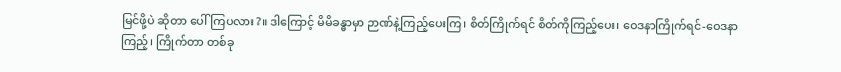မြင်ဖို့ပဲ ဆိုတာ ပေါ်ကြပလား?။ ဒါကြောင့် မိမိခန္ဓာမှာ ဉာဏ်နဲ့ကြည့်ပေးကြ၊ စိတ်ကြိုက်ရင် စိတ်ကိုကြည့်ပေး၊ ဝေဒနာကြိုက်ရင်-ဝေဒနာကြည့်၊ ကြိုက်တာ တစ်ခု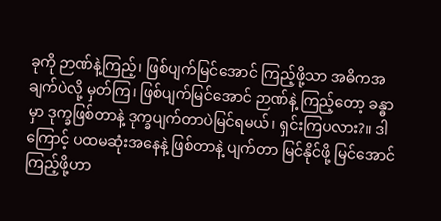ခုကို ဉာဏ်နဲ့ကြည့်၊ ဖြစ်ပျက်မြင်အောင် ကြည့်ဖို့သာ အဓိကအချက်ပဲလို့ မှတ်ကြ၊ ဖြစ်ပျက်မြင်အောင် ဉာဏ်နဲ့ ကြည့်တော့ ခန္ဓာမှာ ဒုက္ခဖြစ်တာနဲ့ ဒုက္ခပျက်တာပဲမြင်ရမယ်၊ ရှင်းကြပလား?။ ဒါကြောင့် ပထမဆုံးအနေနဲ့ ဖြစ်တာနဲ့ ပျက်တာ မြင်နိုင်ဖို့ မြင်အောင်ကြည့်ဖို့ဟာ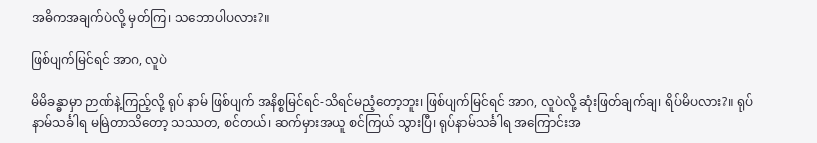အဓိကအချက်ပဲလို့ မှတ်ကြ၊ သဘောပါပလား?။

ဖြစ်ပျက်မြင်ရင် အာဂ, လူပဲ

မိမိခန္ဓာမှာ ဉာဏ်နဲ့ကြည့်လို့ ရုပ် နာမ် ဖြစ်ပျက် အနိစ္စမြင်ရင်-သိရင်မညံ့တော့ဘူး၊ ဖြစ်ပျက်မြင်ရင် အာဂ, လူပဲလို့ ဆုံးဖြတ်ချက်ချ၊ ရိပ်မိပလား?။ ရုပ်နာမ်သင်္ခါရ မမြဲတာသိတော့ သဿတ, စင်တယ်၊ ဆက်မှားအယူ စင်ကြယ် သွားပြီ၊ ရုပ်နာမ်သင်္ခါရ အကြောင်းအ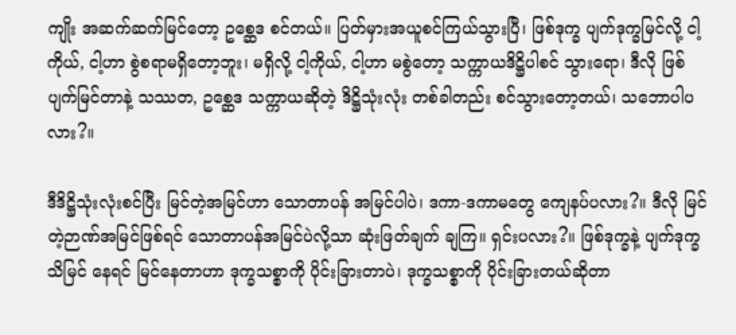ကျိုး အဆက်ဆက်မြင်တော့ ဥစ္ဆေဒ စင်တယ်။ ပြတ်မှားအယူစင်ကြယ်သွားပြီ၊ ဖြစ်ဒုက္ခ ပျက်ဒုက္ခမြင်လို့ ငါ့ကိုယ်, ငါ့ဟာ စွဲစရာမရှိတော့ဘူး၊ မရှိလို့ ငါ့ကိုယ်, ငါ့ဟာ မစွဲတော့ သက္ကာယဒိဋ္ဌိပါစင် သွားရော၊ ဒီလို ဖြစ်ပျက်မြင်တာနဲ့ သဿတ, ဥစ္ဆေဒ သက္ကာယဆိုတဲ့ ဒိဋ္ဌိသုံးလုံး တစ်ခါတည်း စင်သွားတော့တယ်၊ သဘောပါပလား?။

ဒီဒိဋ္ဌိသုံးလုံးစင်ပြီး မြင်တဲ့အမြင်ဟာ သောတာပန် အမြင်ပါပဲ၊ ဒကာ-ဒကာမတွေ ကျေနပ်ပလား?။ ဒီလို မြင်တဲ့ဉာဏ်အမြင်ဖြစ်ရင် သောတာပန်အမြင်ပဲလို့သာ ဆုံးဖြတ်ချက် ချကြ။ ရှင်းပလား?။ ဖြစ်ဒုက္ခနဲ့ ပျက်ဒုက္ခသိမြင် နေရင် မြင်နေတာဟာ ဒုက္ခသစ္စာကို ပိုင်းခြားတာပဲ၊ ဒုက္ခသစ္စာကို ပိုင်းခြားတယ်ဆိုတာ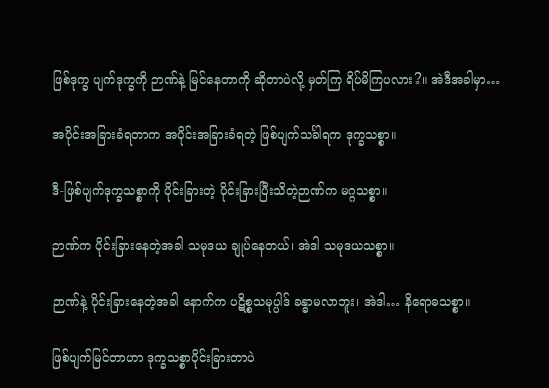ဖြစ်ဒုက္ခ ပျက်ဒုက္ခကို ဉာဏ်နဲ့ မြင်နေတာကို ဆိုတာပဲလို့ မှတ်ကြ ရိပ်မိကြပလား?။ အဲဒီအခါမှာ…

အပိုင်းအခြားခံရတာက အပိုင်းအခြားခံရတဲ့ ဖြစ်ပျက်သင်္ခါရက ဒုက္ခသစ္စာ။

ဒီ-ဖြစ်ပျက်ဒုက္ခသစ္စာကို ပိုင်းခြားတဲ့ ပိုင်းခြားပြီးသိတဲ့ဉာဏ်က မဂ္ဂသစ္စာ။

ဉာဏ်က ပိုင်းခြားနေတဲ့အခါ သမုဒယ ချုပ်နေတယ်၊ အဲဒါ သမုဒယသစ္စာ။

ဉာဏ်နဲ့ ပိုင်းခြားနေတဲ့အခါ နောက်က ပဋိစ္စသမုပ္ပါဒ် ခန္ဓာမလာဘူး၊ အဲဒါ… နိရောဓသစ္စာ။

ဖြစ်ပျက်မြင်တာဟာ ဒုက္ခသစ္စာပိုင်းခြားတာပဲ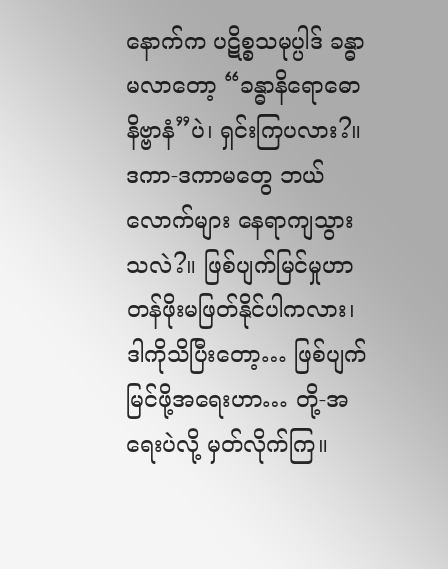နောက်က ပဋိစ္စသမုပ္ပါဒ် ခန္ဓာမလာတော့ “ခန္ဓာနိရောဓော နိဗ္ဗာနံ”ပဲ၊ ရှင်းကြပလား?။ ဒကာ-ဒကာမတွေ ဘယ်လောက်များ နေရာကျသွားသလဲ?။ ဖြစ်ပျက်မြင်မှုဟာ တန်ဖိုးမဖြတ်နိုင်ပါကလား၊ ဒါကိုသိပြီးတော့… ဖြစ်ပျက် မြင်ဖို့အရေးဟာ… တို့-အရေးပဲလို့ မှတ်လိုက်ကြ။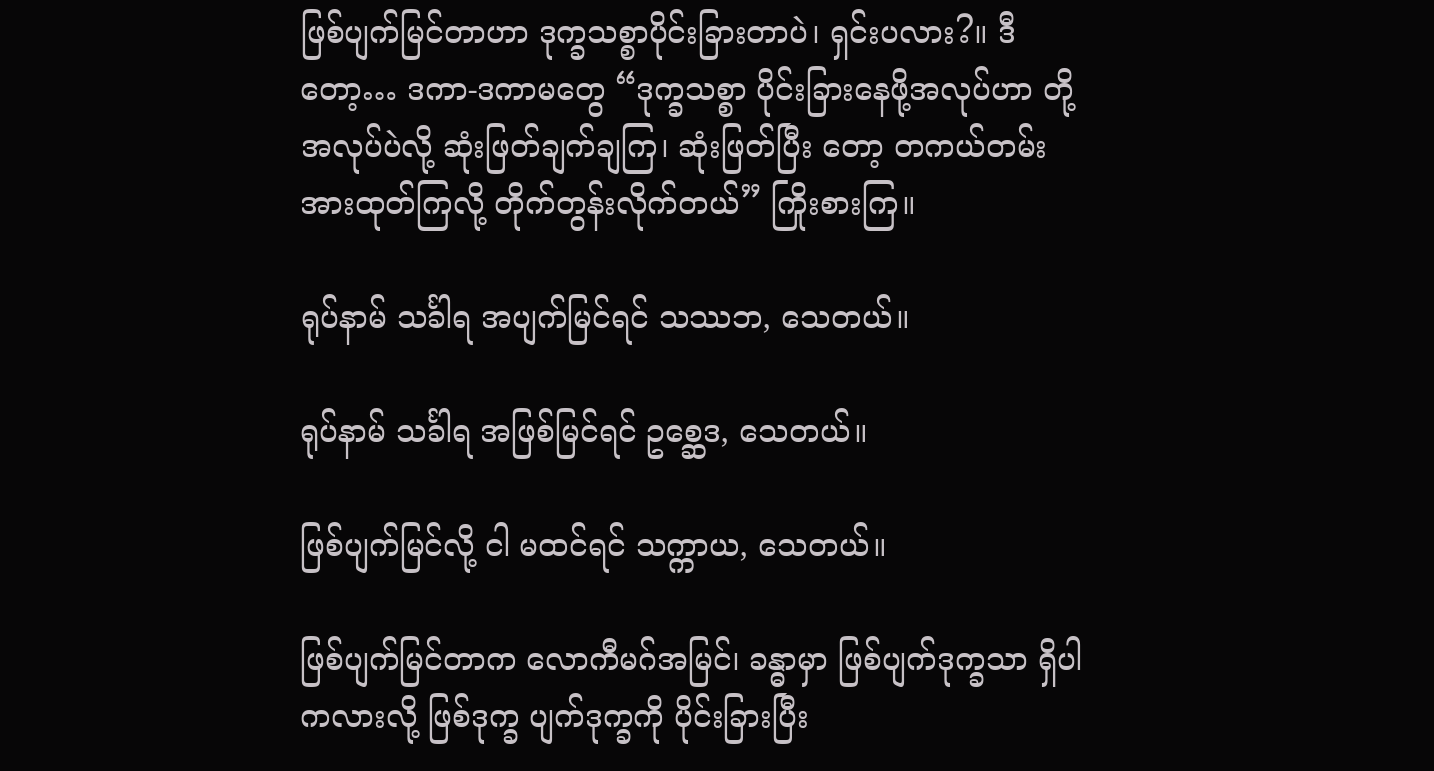ဖြစ်ပျက်မြင်တာဟာ ဒုက္ခသစ္စာပိုင်းခြားတာပဲ၊ ရှင်းပလား?။ ဒီတော့… ဒကာ-ဒကာမတွေ “ဒုက္ခသစ္စာ ပိုင်းခြားနေဖို့အလုပ်ဟာ တို့အလုပ်ပဲလို့ ဆုံးဖြတ်ချက်ချကြ၊ ဆုံးဖြတ်ပြီး တော့ တကယ်တမ်း အားထုတ်ကြလို့ တိုက်တွန်းလိုက်တယ်” ကြိုးစားကြ။

ရုပ်နာမ် သင်္ခါရ အပျက်မြင်ရင် သဿဘ, သေတယ်။

ရုပ်နာမ် သင်္ခါရ အဖြစ်မြင်ရင် ဥစ္ဆေဒ, သေတယ်။

ဖြစ်ပျက်မြင်လို့ ငါ မထင်ရင် သက္ကာယ, သေတယ်။

ဖြစ်ပျက်မြင်တာက လောကီမဂ်အမြင်၊ ခန္ဓာမှာ ဖြစ်ပျက်ဒုက္ခသာ ရှိပါကလားလို့ ဖြစ်ဒုက္ခ ပျက်ဒုက္ခကို ပိုင်းခြားပြီး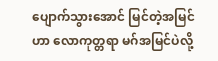ပျောက်သွားအောင် မြင်တဲ့အမြင်ဟာ လောကုတ္တရာ မဂ်အမြင်ပဲလို့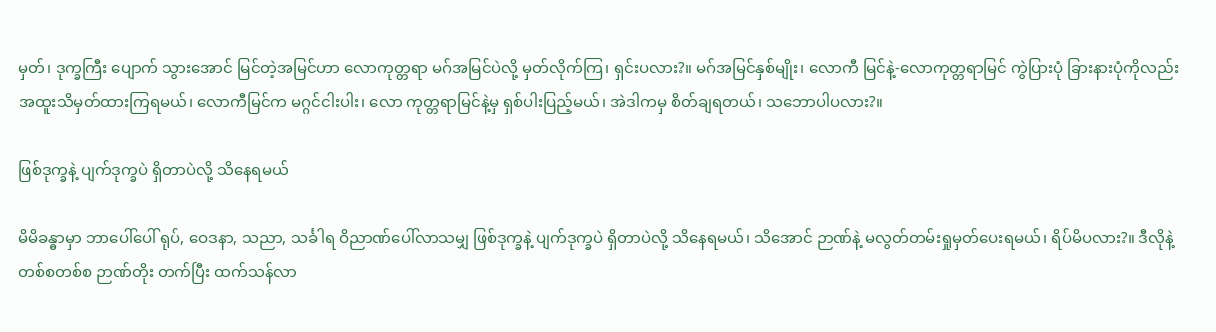မှတ်၊ ဒုက္ခကြီး ပျောက် သွားအောင် မြင်တဲ့အမြင်ဟာ လောကုတ္တရာ မဂ်အမြင်ပဲလို့ မှတ်လိုက်ကြ၊ ရှင်းပလား?။ မဂ်အမြင်နှစ်မျိုး၊ လောကီ မြင်နဲ့-လောကုတ္တရာမြင် ကွဲပြားပုံ ခြားနားပုံကိုလည်း အထူးသိမှတ်ထားကြရမယ်၊ လောကီမြင်က မဂ္ဂင်ငါးပါး၊ လော ကုတ္တရာမြင်နဲ့မှ ရှစ်ပါးပြည့်မယ်၊ အဲဒါကမှ စိတ်ချရတယ်၊ သဘောပါပလား?။

ဖြစ်ဒုက္ခနဲ့ ပျက်ဒုက္ခပဲ ရှိတာပဲလို့ သိနေရမယ်

မိမိခန္ဓာမှာ ဘာပေါ်ပေါ် ရုပ်, ဝေဒနာ, သညာ, သင်္ခါရ ဝိညာဏ်ပေါ်လာသမျှ ဖြစ်ဒုက္ခနဲ့ ပျက်ဒုက္ခပဲ ရှိတာပဲလို့ သိနေရမယ်၊ သိအောင် ဉာဏ်နဲ့ မလွတ်တမ်းရှုမှတ်ပေးရမယ်၊ ရိပ်မိပလား?။ ဒီလိုနဲ့ တစ်စတစ်စ ဉာဏ်တိုး တက်ပြီး ထက်သန်လာ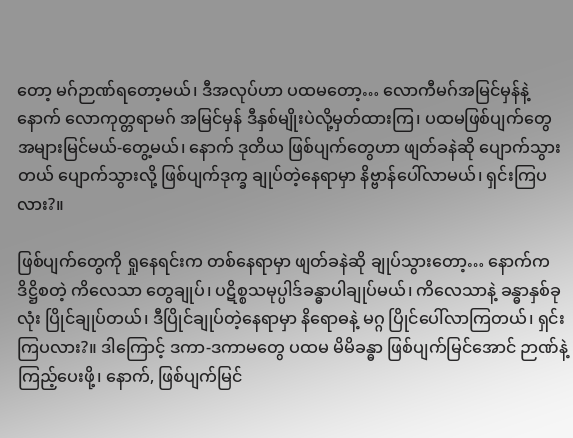တော့ မဂ်ဉာဏ်ရတော့မယ်၊ ဒီအလုပ်ဟာ ပထမတော့… လောကီမဂ်အမြင်မှန်နဲ့ နောက် လောကုတ္တရာမဂ် အမြင်မှန် ဒီနှစ်မျိုးပဲလို့မှတ်ထားကြ၊ ပထမဖြစ်ပျက်တွေ အများမြင်မယ်-တွေ့မယ်၊ နောက် ဒုတိယ ဖြစ်ပျက်တွေဟာ ဖျတ်ခနဲဆို ပျောက်သွားတယ် ပျောက်သွားလို့ ဖြစ်ပျက်ဒုက္ခ ချုပ်တဲ့နေရာမှာ နိဗ္ဗာန်ပေါ်လာမယ်၊ ရှင်းကြပလား?။

ဖြစ်ပျက်တွေကို ရှုနေရင်းက တစ်နေရာမှာ ဖျတ်ခနဲဆို ချုပ်သွားတော့… နောက်က ဒိဋ္ဌိစတဲ့ ကိလေသာ တွေချုပ်၊ ပဋိစ္စသမုပ္ပါဒ်ခန္ဓာပါချုပ်မယ်၊ ကိလေသာနဲ့ ခန္ဓာနှစ်ခုလုံး ပြိုင်ချုပ်တယ်၊ ဒီပြိုင်ချုပ်တဲ့နေရာမှာ နိရောဓနဲ့ မဂ္ဂ ပြိုင်ပေါ်လာကြတယ်၊ ရှင်းကြပလား?။ ဒါကြောင့် ဒကာ-ဒကာမတွေ ပထမ မိမိခန္ဓာ ဖြစ်ပျက်မြင်အောင် ဉာဏ်နဲ့ကြည့်ပေးဖို့၊ နောက်, ဖြစ်ပျက်မြင်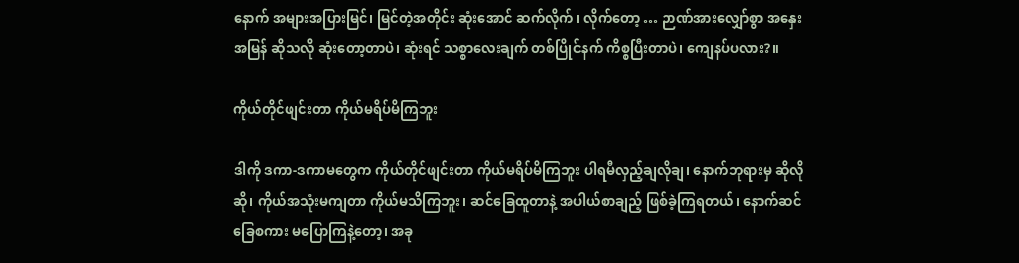နောက် အများအပြားမြင်၊ မြင်တဲ့အတိုင်း ဆုံးအောင် ဆက်လိုက်၊ လိုက်တော့ … ဉာဏ်အားလျှော်စွာ အနှေးအမြန် ဆိုသလို ဆုံးတော့တာပဲ၊ ဆုံးရင် သစ္စာလေးချက် တစ်ပြိုင်နက် ကိစ္စပြီးတာပဲ၊ ကျေနပ်ပလား?။

ကိုယ်တိုင်ဖျင်းတာ ကိုယ်မရိပ်မိကြဘူး

ဒါကို ဒကာ-ဒကာမတွေက ကိုယ်တိုင်ဖျင်းတာ ကိုယ်မရိပ်မိကြဘူး ပါရမီလှည့်ချလိုချ၊ နောက်ဘုရားမှ ဆိုလိုဆို၊ ကိုယ်အသုံးမကျတာ ကိုယ်မသိကြဘူး၊ ဆင်ခြေထူတာနဲ့ အပါယ်စာချည့် ဖြစ်ခဲ့ကြရတယ်၊ နောက်ဆင်ခြေစကား မပြောကြနဲ့တော့၊ အခု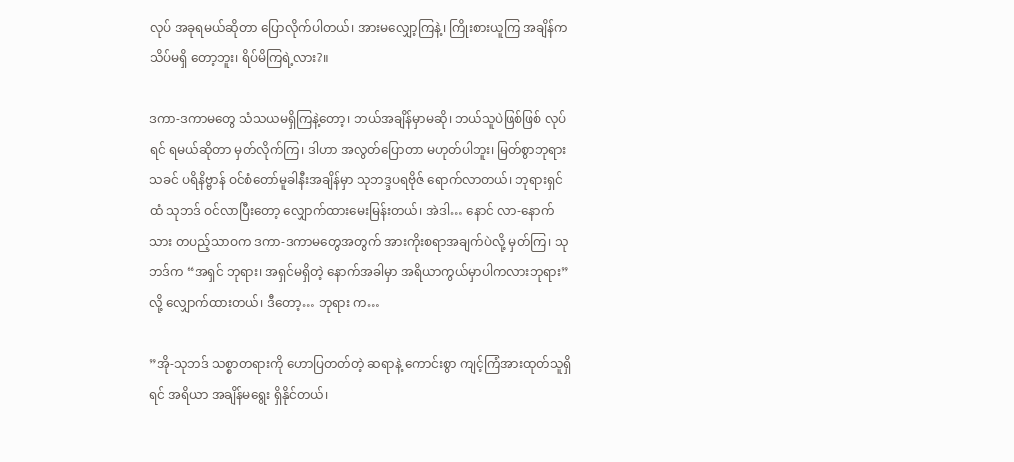လုပ် အခုရမယ်ဆိုတာ ပြောလိုက်ပါတယ်၊ အားမလျှော့ကြနဲ့၊ ကြိုးစားယူကြ အချိန်က သိပ်မရှိ တော့ဘူး၊ ရိပ်မိကြရဲ့လား?။

ဒကာ-ဒကာမတွေ သံသယမရှိကြနဲ့တော့၊ ဘယ်အချိန်မှာမဆို၊ ဘယ်သူပဲဖြစ်ဖြစ် လုပ်ရင် ရမယ်ဆိုတာ မှတ်လိုက်ကြ၊ ဒါဟာ အလွတ်ပြောတာ မဟုတ်ပါဘူး၊ မြတ်စွာဘုရားသခင် ပရိနိဗ္ဗာန် ဝင်စံတော်မူခါနီးအချိန်မှာ သုဘဒ္ဒပရဗိုဇ် ရောက်လာတယ်၊ ဘုရားရှင်ထံ သုဘဒ် ဝင်လာပြီးတော့ လျှောက်ထားမေးမြန်းတယ်၊ အဲဒါ… နောင် လာ-နောက်သား တပည့်သာဝက ဒကာ-ဒကာမတွေအတွက် အားကိုးစရာအချက်ပဲလို့ မှတ်ကြ၊ သုဘဒ်က “အရှင် ဘုရား၊ အရှင်မရှိတဲ့ နောက်အခါမှာ အရိယာကွယ်မှာပါကလားဘုရား”လို့ လျှောက်ထားတယ်၊ ဒီတော့… ဘုရား က…

”အို-သုဘဒ် သစ္စာတရားကို ဟောပြတတ်တဲ့ ဆရာနဲ့ ကောင်းစွာ ကျင့်ကြံအားထုတ်သူရှိရင် အရိယာ အချိန်မရွေး ရှိနိုင်တယ်၊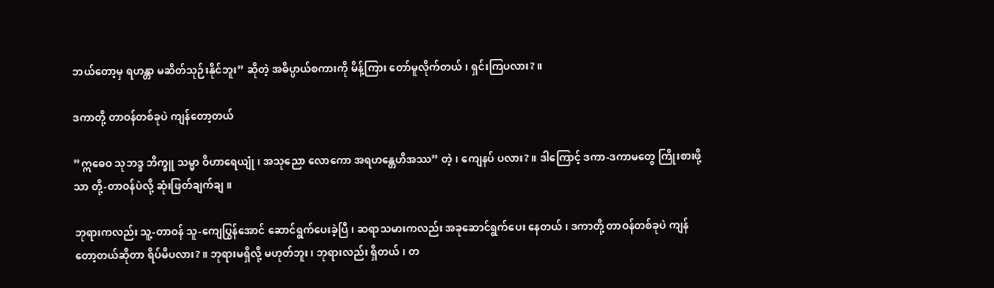ဘယ်တော့မှ ရဟန္တာ မဆိတ်သုဉ်းနိုင်ဘူး” ဆိုတဲ့ အဓိပ္ပာယ်စကားကို မိန့်ကြား တော်မူလိုက်တယ်၊ ရှင်းကြပလား?။

ဒကာတို့ တာဝန်တစ်ခုပဲ ကျန်တော့တယ်

”ဣဓေဝ သုဘဒ္ဒ ဘိက္ခူ သမ္မာ ဝိဟာရေယျုံ၊ အသုညော လောကော အရဟန္တေဟိအဿ” တဲ့၊ ကျေနပ် ပလား?။ ဒါကြောင့် ဒကာ-ဒကာမတွေ ကြိုးစားဖို့သာ တို့-တာဝန်ပဲလို့ ဆုံးဖြတ်ချက်ချ။

ဘုရားကလည်း သူ့-တာဝန် သူ-ကျေပြွန်အောင် ဆောင်ရွက်ပေးခဲ့ပြီ၊ ဆရာသမားကလည်း အခုဆောင်ရွက်ပေး နေတယ်၊ ဒကာတို့ တာဝန်တစ်ခုပဲ ကျန်တော့တယ်ဆိုတာ ရိပ်မိပလား?။ ဘုရားမရှိလို့ မဟုတ်ဘူး၊ ဘုရားလည်း ရှိတယ်၊ တ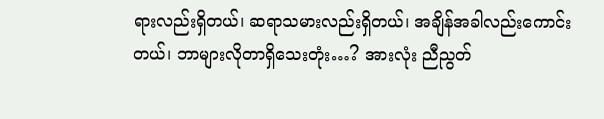ရားလည်းရှိတယ်၊ ဆရာသမားလည်းရှိတယ်၊ အချိန်အခါလည်းကောင်းတယ်၊ ဘာများလိုတာရှိသေးတုံး…? အားလုံး ညီညွတ်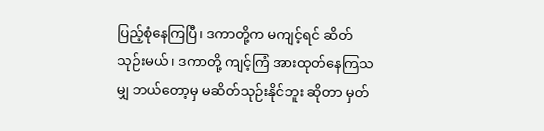ပြည့်စုံနေကြပြီ၊ ဒကာတို့က မကျင့်ရင် ဆိတ်သုဉ်းမယ်၊ ဒကာတို့ ကျင့်ကြံ အားထုတ်နေကြသမျှ ဘယ်တော့မှ မဆိတ်သုဉ်းနိုင်ဘူး ဆိုတာ မှတ်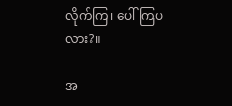လိုက်ကြ၊ ပေါ်ကြပလား?။

အ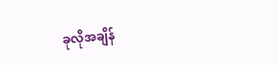ခုလိုအချိန်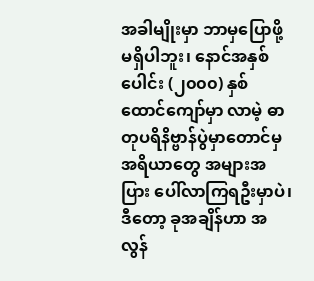အခါမျိုးမှာ ဘာမှပြောဖို့မရှိပါဘူး၊ နောင်အနှစ်ပေါင်း (၂၀၀၀) နှစ်ထောင်ကျော်မှာ လာမဲ့ ဓာတုပရိနိဗ္ဗာန်ပွဲမှာတောင်မှ အရိယာတွေ အများအပြား ပေါ်လာကြရဦးမှာပဲ၊ ဒီတော့ ခုအချိန်ဟာ အလွန်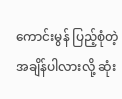ကောင်းမွန် ပြည့်စုံတဲ့အချိန်ပါလားလို့ ဆုံး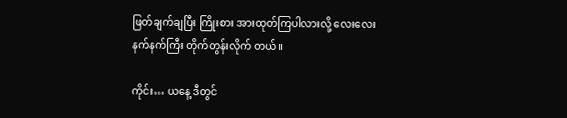ဖြတ်ချက်ချပြီး ကြိုးစား အားထုတ်ကြပါလားလို့ လေးလေးနက်နက်ကြီး တိုက်တွန်းလိုက် တယ်။

ကိုင်း… ယနေ့ ဒီတွင်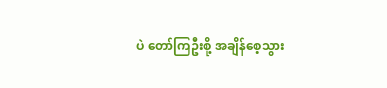ပဲ တော်ကြဦးစို့ အချိန်စေ့သွား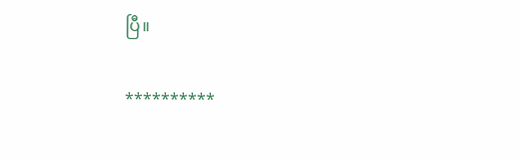ပြီ။

**********